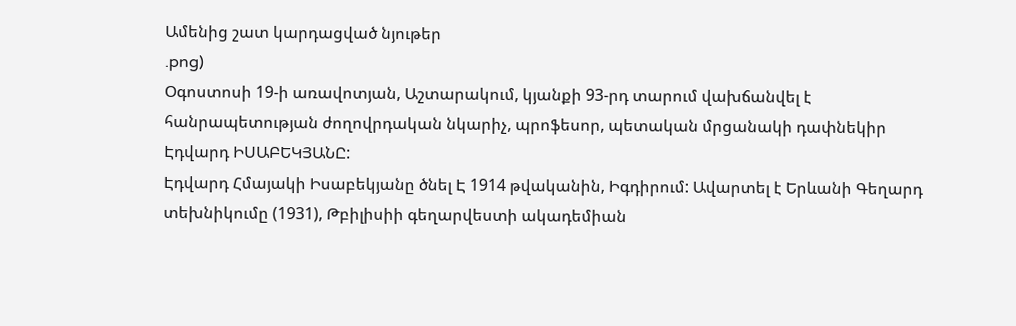Ամենից շատ կարդացված նյութեր
.png)
Օգոստոսի 19-ի առավոտյան, Աշտարակում, կյանքի 93-րդ տարում վախճանվել է հանրապետության ժողովրդական նկարիչ, պրոֆեսոր, պետական մրցանակի դափնեկիր Էդվարդ ԻՍԱԲԵԿՅԱՆԸ:
Էդվարդ Հմայակի Իսաբեկյանը ծնել Է 1914 թվականին, Իգդիրում: Ավարտել է Երևանի Գեղարդ տեխնիկումը (1931), Թբիլիսիի գեղարվեստի ակադեմիան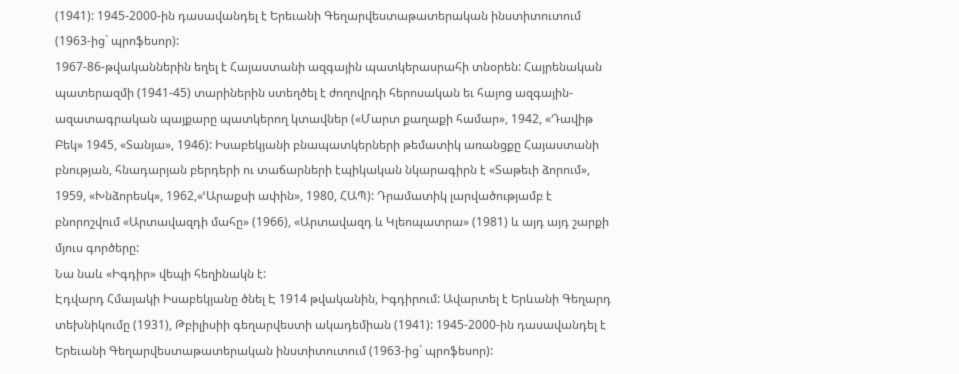(1941): 1945-2000-ին դասավանդել է Երեւանի Գեղարվեստաթատերական ինստիտուտում (1963-ից` պրոֆեսոր):
1967-86-թվականներին եղել է Հայաստանի ազգային պատկերասրահի տնօրեն: Հայրենական պատերազմի (1941-45) տարիներին ստեղծել է ժողովրդի հերոսական եւ հայոց ազգային-ազատագրական պայքարը պատկերող կտավներ («Մարտ քաղաքի համար», 1942, «Դավիթ Բեկ» 1945, «Տանյա», 1946): Իսաբեկյանի բնապատկերների թեմատիկ առանցքը Հայաստանի բնության, հնադարյան բերդերի ու տաճարների էպիկական նկարագիրն է «Տաթեւի ձորում», 1959, «Խնձորեսկ», 1962,«ՙԱրաքսի ափին», 1980, ՀԱՊ): Դրամատիկ լարվածությամբ է բնորոշվում «Արտավազդի մահը» (1966), «Արտավազդ և Կլեոպատրա» (1981) և այդ այդ շարքի մյուս գործերը:
Նա նաև «Իգդիր» վեպի հեղինակն է:
Էդվարդ Հմայակի Իսաբեկյանը ծնել Է 1914 թվականին, Իգդիրում: Ավարտել է Երևանի Գեղարդ տեխնիկումը (1931), Թբիլիսիի գեղարվեստի ակադեմիան (1941): 1945-2000-ին դասավանդել է Երեւանի Գեղարվեստաթատերական ինստիտուտում (1963-ից` պրոֆեսոր):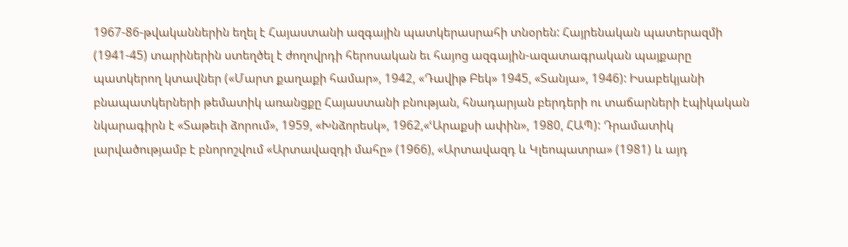1967-86-թվականներին եղել է Հայաստանի ազգային պատկերասրահի տնօրեն: Հայրենական պատերազմի (1941-45) տարիներին ստեղծել է ժողովրդի հերոսական եւ հայոց ազգային-ազատագրական պայքարը պատկերող կտավներ («Մարտ քաղաքի համար», 1942, «Դավիթ Բեկ» 1945, «Տանյա», 1946): Իսաբեկյանի բնապատկերների թեմատիկ առանցքը Հայաստանի բնության, հնադարյան բերդերի ու տաճարների էպիկական նկարագիրն է «Տաթեւի ձորում», 1959, «Խնձորեսկ», 1962,«ՙԱրաքսի ափին», 1980, ՀԱՊ): Դրամատիկ լարվածությամբ է բնորոշվում «Արտավազդի մահը» (1966), «Արտավազդ և Կլեոպատրա» (1981) և այդ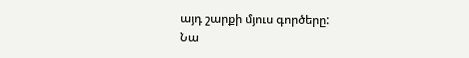այդ շարքի մյուս գործերը:
Նա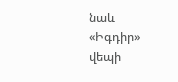նաև «Իգդիր» վեպի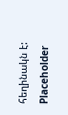հեղինակն է:
Placeholder